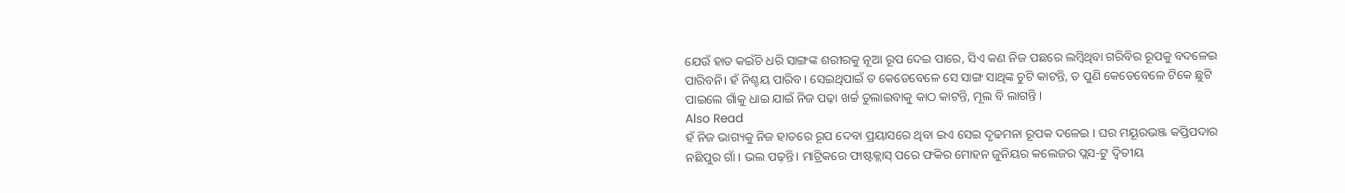ଯେଉଁ ହାତ କଇଁଚି ଧରି ସାଙ୍ଗଙ୍କ ଶରୀରକୁ ନୂଆ ରୂପ ଦେଇ ପାରେ, ସିଏ କଣ ନିଜ ପଛରେ ଲମ୍ବିଥିବା ଗରିବିର ରୂପକୁ ବଦଳେଇ ପାରିବନି। ହଁ ନିଶ୍ଚୟ ପାରିବ। ସେଇଥିପାଇଁ ତ କେତେବେଳେ ସେ ସାଙ୍ଗ ସାଥିଙ୍କ ଚୁଟି କାଟନ୍ତି, ତ ପୁଣି କେତେବେଳେ ଟିକେ ଛୁଟି ପାଇଲେ ଗାଁକୁ ଧାଇ ଯାଇଁ ନିଜ ପଢ଼ା ଖର୍ଚ୍ଚ ତୁଲାଇବାକୁ କାଠ କାଟନ୍ତି, ମୂଲ ବି ଲାଗନ୍ତି ।
Also Read
ହଁ ନିଜ ଭାଗ୍ୟକୁ ନିଜ ହାତରେ ରୂପ ଦେବା ପ୍ରୟାସରେ ଥିବା ଇଏ ସେଇ ଦୃଢମନା ରୂପକ ଦଳେଇ । ଘର ମୟୂରଭଞ୍ଜ କପ୍ତିପଦାର ନଛିପୁର ଗାଁ । ଭଲ ପଢ଼ନ୍ତି। ମାଟ୍ରିକରେ ଫାଷ୍ଟକ୍ଲାସ୍ ପରେ ଫକିର ମୋହନ ଜୁନିୟର କଲେଜର ପ୍ଲସ-ଟୁ ଦ୍ୱିତୀୟ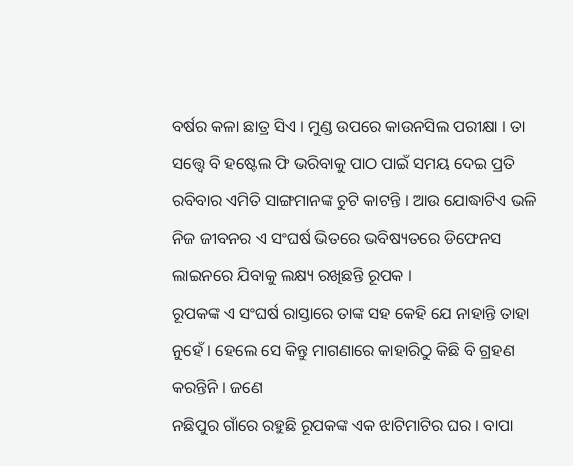ବର୍ଷର କଳା ଛାତ୍ର ସିଏ । ମୁଣ୍ଡ ଉପରେ କାଉନସିଲ ପରୀକ୍ଷା । ତା ସତ୍ତ୍ୱେ ବି ହଷ୍ଟେଲ ଫି ଭରିବାକୁ ପାଠ ପାଇଁ ସମୟ ଦେଇ ପ୍ରତି ରବିବାର ଏମିତି ସାଙ୍ଗମାନଙ୍କ ଚୁଟି କାଟନ୍ତି । ଆଉ ଯୋଦ୍ଧାଟିଏ ଭଳି ନିଜ ଜୀବନର ଏ ସଂଘର୍ଷ ଭିତରେ ଭବିଷ୍ୟତରେ ଡିଫେନସ ଲାଇନରେ ଯିବାକୁ ଲକ୍ଷ୍ୟ ରଖିଛନ୍ତି ରୂପକ ।
ରୂପକଙ୍କ ଏ ସଂଘର୍ଷ ରାସ୍ତାରେ ତାଙ୍କ ସହ କେହି ଯେ ନାହାନ୍ତି ତାହା ନୁହେଁ । ହେଲେ ସେ କିନ୍ତୁ ମାଗଣାରେ କାହାରିଠୁ କିଛି ବି ଗ୍ରହଣ କରନ୍ତିନି । ଜଣେ
ନଛିପୁର ଗାଁରେ ରହୁଛି ରୂପକଙ୍କ ଏକ ଝାଟିମାଟିର ଘର । ବାପା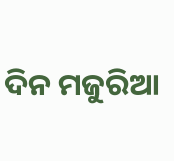ଦିନ ମଜୁରିଆ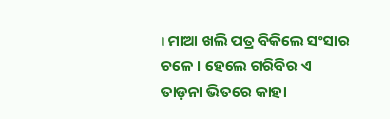। ମାଆ ଖଲି ପତ୍ର ବିକିଲେ ସଂସାର ଚଳେ । ହେଲେ ଗରିବିର ଏ ତାଡ଼ନା ଭିତରେ କାହା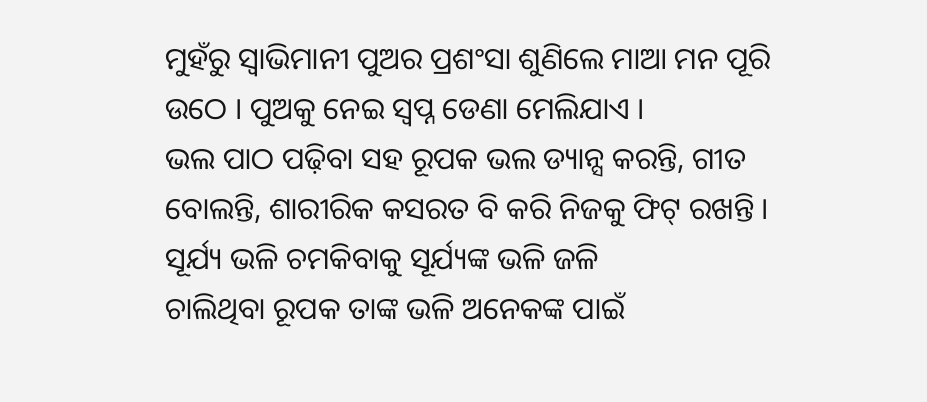ମୁହଁରୁ ସ୍ୱାଭିମାନୀ ପୁଅର ପ୍ରଶଂସା ଶୁଣିଲେ ମାଆ ମନ ପୂରି ଉଠେ । ପୁଅକୁ ନେଇ ସ୍ୱପ୍ନ ଡେଣା ମେଲିଯାଏ ।
ଭଲ ପାଠ ପଢ଼ିବା ସହ ରୂପକ ଭଲ ଡ୍ୟାନ୍ସ କରନ୍ତି, ଗୀତ ବୋଲନ୍ତି, ଶାରୀରିକ କସରତ ବି କରି ନିଜକୁ ଫିଟ୍ ରଖନ୍ତି । ସୂର୍ଯ୍ୟ ଭଳି ଚମକିବାକୁ ସୂର୍ଯ୍ୟଙ୍କ ଭଳି ଜଳି
ଚାଲିଥିବା ରୂପକ ତାଙ୍କ ଭଳି ଅନେକଙ୍କ ପାଇଁ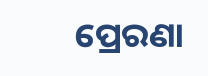ପ୍ରେରଣା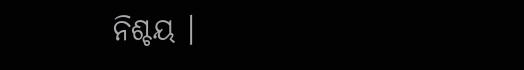ନିଶ୍ଚୟ ।